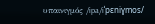υπαινιγμός /ipa/iˈpɛniɣmos/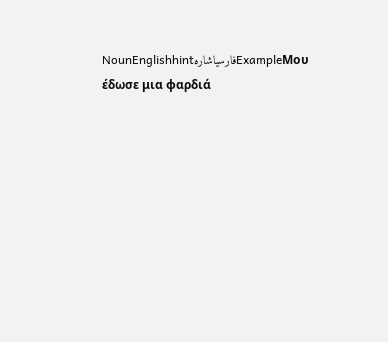NounEnglishhintفارسیاشارهExampleΜου έδωσε μια φαρδιά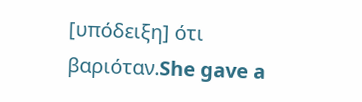[υπόδειξη] ότι βαριόταν.She gave a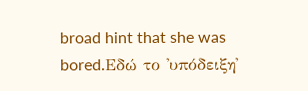broad hint that she was bored.Εδώ το 'υπόδειξη'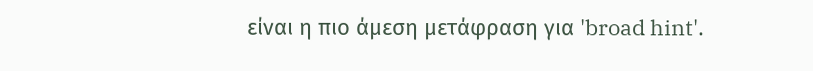είναι η πιο άμεση μετάφραση για 'broad hint'.